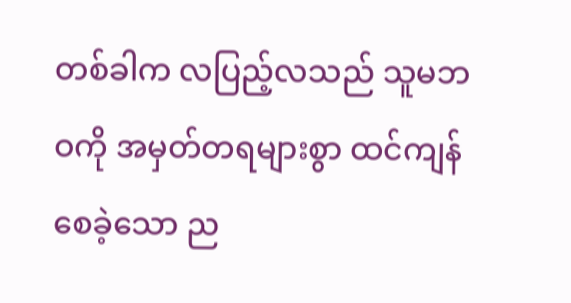တစ်ခါက လပြည့်လသည် သူမဘဝကို အမှတ်တရများစွာ ထင်ကျန်စေခဲ့သော ည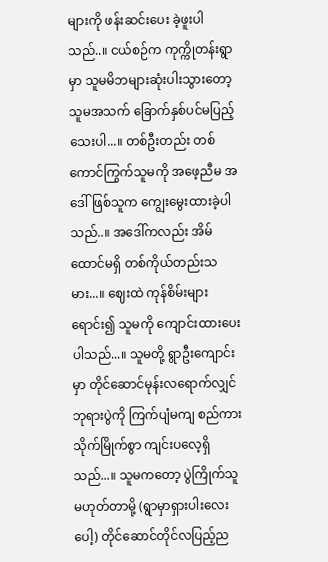များကို ဖန်းဆင်းပေး ခဲ့ဖူးပါသည်..။ ငယ်စဉ်က ကုက္ကိုတန်းရွာမှာ သူမမိဘများဆုံးပါးသွားတော့ သူမအသက် ခြောက်နှစ်ပင်မပြည့်သေးပါ...။ တစ်ဦးတည်း တစ်ကောင်ကြွက်သူမကို အဖေ့ညီမ အဒေါ်ဖြစ်သူက ကျွေးမွေးထားခဲ့ပါသည်..။ အဒေါ်ကလည်း အိမ်ထောင်မရှိ တစ်ကိုယ်တည်းသမား...။ ဈေးထဲ ကုန်စိမ်းများရောင်း၍ သူမကို ကျောင်းထားပေးပါသည်...။ သူမတို့ ရွာဦးကျောင်းမှာ တိုင်ဆောင်မုန်းလရောက်လျှင် ဘုရားပွဲကို ကြက်ပျံမကျ စည်ကားသိုက်မြိုက်စွာ ကျင်းပလေ့ရှိသည်...။ သူမကတော့ ပွဲကြိုက်သူမဟုတ်တာမို့ (ရွာမှာရှားပါးလေးပေါ့) တိုင်ဆောင်တိုင်လပြည့်ည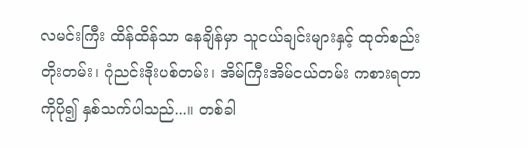လမင်းကြီး ထိန်ထိန်သာ နေချိန်မှာ သူငယ်ချင်းများနှင့် ထုတ်စည်းတိုးတမ်း၊ ဂုံညင်းဒိုးပစ်တမ်း၊ အိမ်ကြီးအိမ်ငယ်တမ်း ကစားရတာကိုပို၍ နှစ်သက်ပါသည်...။ တစ်ခါ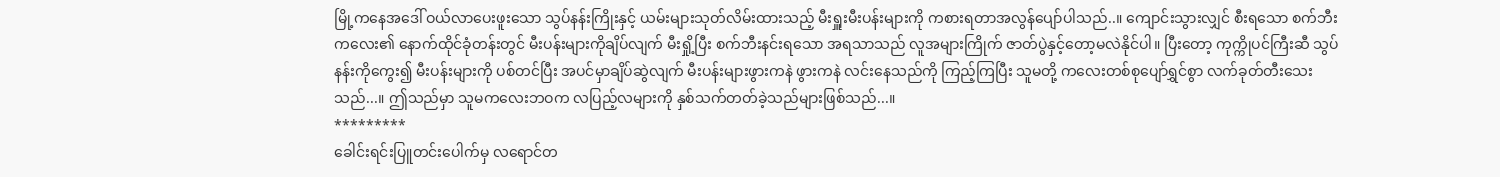မြို့ကနေအဒေါ် ဝယ်လာပေးဖူးသော သွပ်နန်းကြိုးနှင့် ယမ်းများသုတ်လိမ်းထားသည့် မီးရှူးမီးပန်းများကို ကစားရတာအလွန်ပျော်ပါသည်..။ ကျောင်းသွားလျှင် စီးရသော စက်ဘီးကလေး၏ နောက်ထိုင်ခုံတန်းတွင် မီးပန်းများကိုချိပ်လျက် မီးရှို့ပြီး စက်ဘီးနင်းရသော အရသာသည် လူအများကြိုက် ဇာတ်ပွဲနှင့်တော့မလဲနိုင်ပါ။ ပြီးတော့ ကုက္ကိုပင်ကြီးဆီ သွပ်နန်းကိုကွေး၍ မီးပန်းများကို ပစ်တင်ပြီး အပင်မှာချိပ်ဆွဲလျက် မီးပန်းများဖွားကနဲ ဖွားကနဲ လင်းနေသည်ကို ကြည့်ကြပြီး သူမတို့ ကလေးတစ်စုပျော်ရွှင်စွာ လက်ခုတ်တီးသေးသည်...။ ဤသည်မှာ သူမကလေးဘဝက လပြည့်လများကို နှစ်သက်တတ်ခဲ့သည်များဖြစ်သည်...။
*********
ခေါင်းရင်းပြူတင်းပေါက်မှ လရောင်တ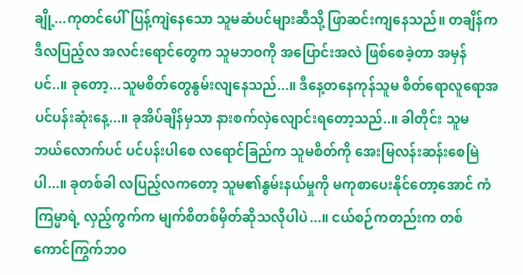ချို့...ကုတင်ပေါ်ပြန့်ကျဲနေသော သူမဆံပင်များဆီသို့ ဖြာဆင်းကျနေသည်။ တချိန်က ဒီလပြည့်လ အလင်းရောင်တွေက သူမဘဝကို အပြောင်းအလဲ ဖြစ်စေခဲ့တာ အမှန်ပင်..။ ခုတော့...သူမစိတ်တွေနွမ်းလျနေသည်...။ ဒီနေ့တနေကုန်သူမ စိတ်ရောလူရောအပင်ပန်းဆုံးနေ့...။ ခုအိပ်ချိန်မှသာ နားစက်လှဲလျောင်းရတော့သည်..။ ခါတိုင်း သူမ ဘယ်လောက်ပင် ပင်ပန်းပါစေ လရောင်ခြည်က သူမစိတ်ကို အေးမြလန်းဆန်းစေမြဲပါ...။ ခုတစ်ခါ လပြည့်လကတော့ သူမ၏နွမ်းနယ်မှုကို မကုစာပေးနိုင်တော့အောင် ကံကြမ္မာရဲ့ လှည့်ကွက်က မျက်စိတစ်မှိတ်ဆိုသလိုပါပဲ...။ ငယ်စဉ်ကတည်းက တစ်ကောင်ကြွက်ဘဝ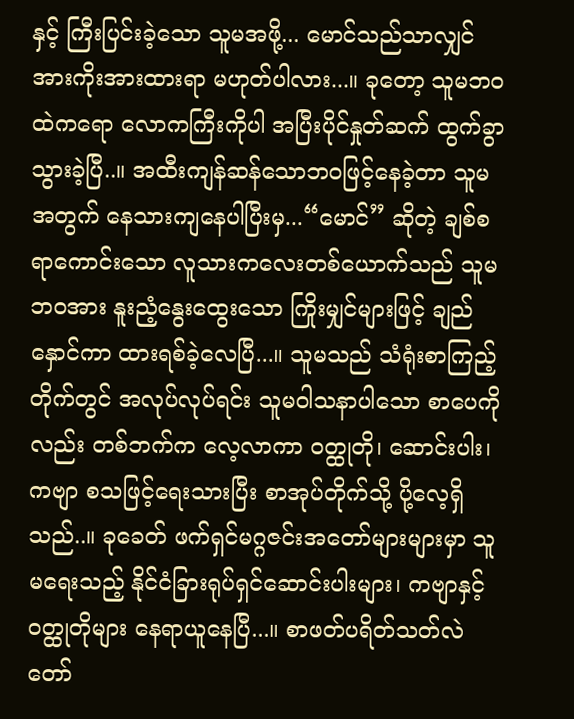နှင့် ကြီးပြင်းခဲ့သော သူမအဖို့... မောင်သည်သာလျှင် အားကိုးအားထားရာ မဟုတ်ပါလား...။ ခုတော့ သူမဘဝထဲကရော လောကကြီးကိုပါ အပြီးပိုင်နှုတ်ဆက် ထွက်ခွာသွားခဲ့ပြီ..။ အထီးကျန်ဆန်သောဘဝဖြင့်နေခဲ့တာ သူမအတွက် နေသားကျနေပါပြီးမှ...“မောင်” ဆိုတဲ့ ချစ်စရာကောင်းသော လူသားကလေးတစ်ယောက်သည် သူမဘဝအား နူးညံ့နွေးထွေးသော ကြိုးမျှင်များဖြင့် ချည်နှောင်ကာ ထားရစ်ခဲ့လေပြီ...။ သူမသည် သံရုံးစာကြည့်တိုက်တွင် အလုပ်လုပ်ရင်း သူမဝါသနာပါသော စာပေကိုလည်း တစ်ဘက်က လေ့လာကာ ဝတ္ထုတို၊ ဆောင်းပါး၊ ကဗျာ စသဖြင့်ရေးသားပြီး စာအုပ်တိုက်သို့ ပို့လေ့ရှိသည်..။ ခုခေတ် ဖက်ရှင်မဂ္ဂဇင်းအတော်များများမှာ သူမရေးသည့် နိုင်ငံခြားရုပ်ရှင်ဆောင်းပါးများ၊ ကဗျာနှင့် ဝတ္ထုတိုများ နေရာယူနေပြီ...။ စာဖတ်ပရိတ်သတ်လဲ တော်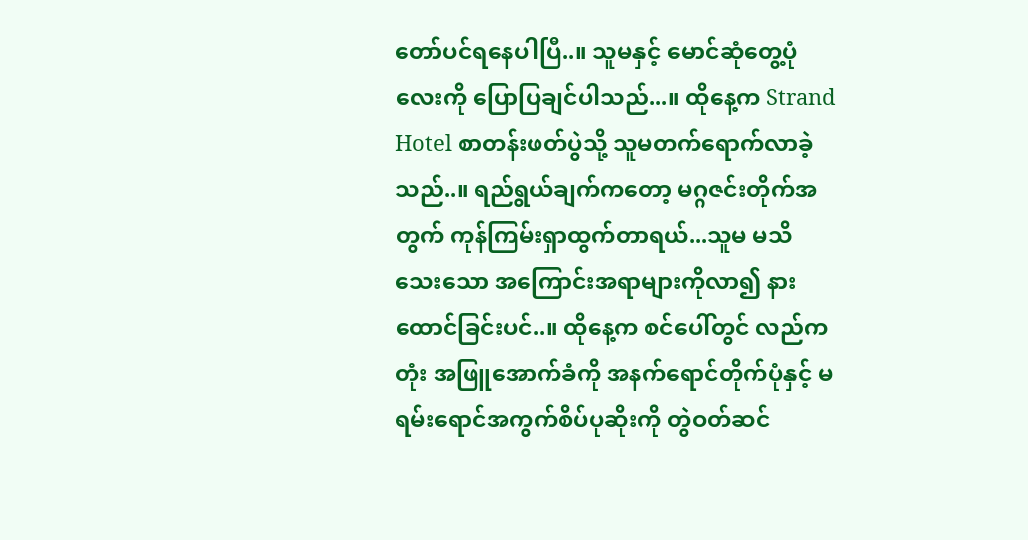တော်ပင်ရနေပါပြီ..။ သူမနှင့် မောင်ဆုံတွေ့ပုံလေးကို ပြောပြချင်ပါသည်...။ ထိုနေ့က Strand Hotel စာတန်းဖတ်ပွဲသို့ သူမတက်ရောက်လာခဲ့သည်..။ ရည်ရွယ်ချက်ကတော့ မဂ္ဂဇင်းတိုက်အတွက် ကုန်ကြမ်းရှာထွက်တာရယ်...သူမ မသိသေးသော အကြောင်းအရာများကိုလာ၍ နားထောင်ခြင်းပင်..။ ထိုနေ့က စင်ပေါ်တွင် လည်ကတုံး အဖြူအောက်ခံကို အနက်ရောင်တိုက်ပုံနှင့် မရမ်းရောင်အကွက်စိပ်ပုဆိုးကို တွဲဝတ်ဆင်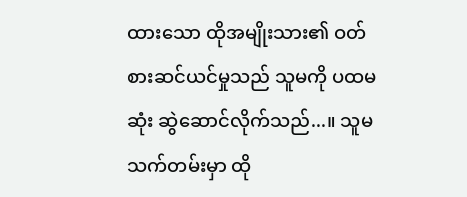ထားသော ထိုအမျိုးသား၏ ဝတ်စားဆင်ယင်မှုသည် သူမကို ပထမဆုံး ဆွဲဆောင်လိုက်သည်...။ သူမ သက်တမ်းမှာ ထို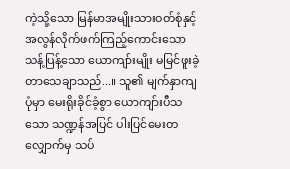ကဲ့သို့သော မြန်မာအမျိုးသားဝတ်စုံနှင့် အလွန်လိုက်ဖက်ကြည့်ကောင်းသော သန့်ပြန့်သော ယောကျာ်းမျိုး မမြင်ဖူးခဲ့တာသေချာသည်...။ သူ၏ မျက်နှာကျပုံမှာ မေးရိုးခိုင်ခံ့စွာ ယောကျာ်းပီသသော သဏ္ဍန်အပြင် ပါးပြင်မေးတလျှောက်မှ သပ်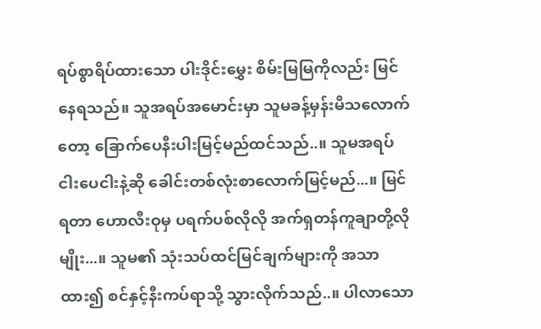ရပ်စွာရိပ်ထားသော ပါးဒိုင်းမွှေး စိမ်းမြမြကိုလည်း မြင်နေရသည်။ သူအရပ်အမောင်းမှာ သူမခန့်မှန်းမိသလောက်တော့ ခြောက်ပေနီးပါးမြင့်မည်ထင်သည်..။ သူမအရပ် ငါးပေငါးနဲ့ဆို ခေါင်းတစ်လုံးစာလောက်မြင့်မည်...။ မြင်ရတာ ဟောလီးဝုမှ ပရက်ပစ်လိုလို အက်ရှတန်ကူချာတို့လိုမျိုး...။ သူမ၏ သုံးသပ်ထင်မြင်ချက်များကို အသာထား၍ စင်နှင့်နီးကပ်ရာသို့ သွားလိုက်သည်..။ ပါလာသော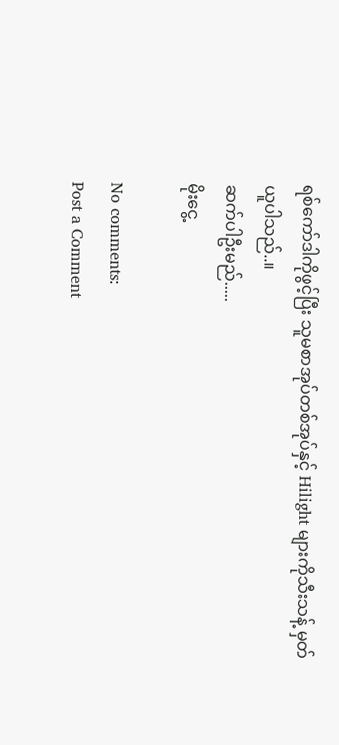ရစ်ကော်ဒါကိုဖွင့်ပြီး သူမစာအုပ်တစ်အုပ်နှင့် Hilight များကိုသီးသန့် မှတ်ယူပါသည်..။
ဆက်ပါဦးမည်.....
မိုးငွေ့

No comments:
Post a Comment